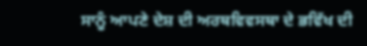ਸਾਨੂੰ ਆਪਣੇ ਦੇਸ਼ ਦੀ ਅਰਥਵਿਵਸਥਾ ਦੇ ਭਵਿੱਖ ਦੀ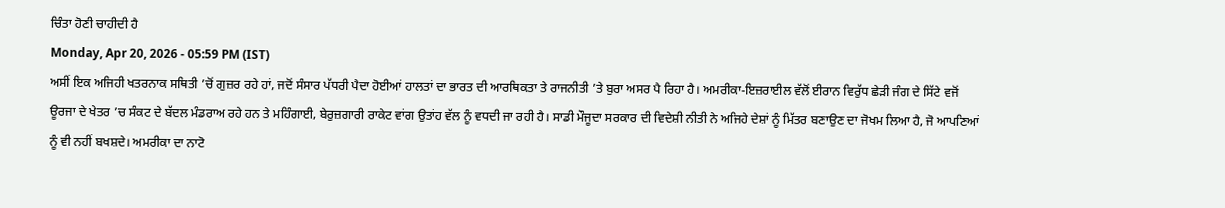ਚਿੰਤਾ ਹੋਣੀ ਚਾਹੀਦੀ ਹੈ
Monday, Apr 20, 2026 - 05:59 PM (IST)
ਅਸੀਂ ਇਕ ਅਜਿਹੀ ਖਤਰਨਾਕ ਸਥਿਤੀ ’ਚੋਂ ਗੁਜ਼ਰ ਰਹੇ ਹਾਂ, ਜਦੋਂ ਸੰਸਾਰ ਪੱਧਰੀ ਪੈਦਾ ਹੋਈਆਂ ਹਾਲਤਾਂ ਦਾ ਭਾਰਤ ਦੀ ਆਰਥਿਕਤਾ ਤੇ ਰਾਜਨੀਤੀ ’ਤੇ ਬੁਰਾ ਅਸਰ ਪੈ ਰਿਹਾ ਹੈ। ਅਮਰੀਕਾ-ਇਜ਼ਰਾਈਲ ਵੱਲੋਂ ਈਰਾਨ ਵਿਰੁੱਧ ਛੇੜੀ ਜੰਗ ਦੇ ਸਿੱਟੇ ਵਜੋਂ ਊਰਜਾ ਦੇ ਖੇਤਰ ’ਚ ਸੰਕਟ ਦੇ ਬੱਦਲ ਮੰਡਰਾਅ ਰਹੇ ਹਨ ਤੇ ਮਹਿੰਗਾਈ, ਬੇਰੁਜ਼ਗਾਰੀ ਰਾਕੇਟ ਵਾਂਗ ਉਤਾਂਹ ਵੱਲ ਨੂੰ ਵਧਦੀ ਜਾ ਰਹੀ ਹੈ। ਸਾਡੀ ਮੌਜੂਦਾ ਸਰਕਾਰ ਦੀ ਵਿਦੇਸ਼ੀ ਨੀਤੀ ਨੇ ਅਜਿਹੇ ਦੇਸ਼ਾਂ ਨੂੰ ਮਿੱਤਰ ਬਣਾਉਣ ਦਾ ਜੋਖਮ ਲਿਆ ਹੈ, ਜੋ ਆਪਣਿਆਂ ਨੂੰ ਵੀ ਨਹੀਂ ਬਖਸ਼ਦੇ। ਅਮਰੀਕਾ ਦਾ ਨਾਟੋ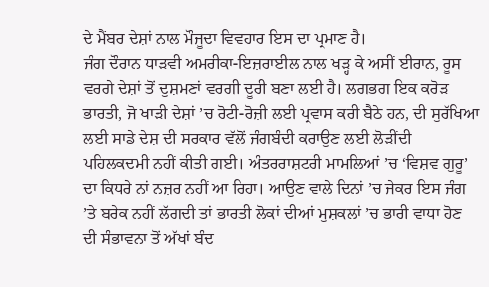ਦੇ ਮੈਂਬਰ ਦੇਸ਼ਾਂ ਨਾਲ ਮੌਜੂਦਾ ਵਿਵਹਾਰ ਇਸ ਦਾ ਪ੍ਰਮਾਣ ਹੈ।
ਜੰਗ ਦੌਰਾਨ ਧਾੜਵੀ ਅਮਰੀਕਾ-ਇਜ਼ਰਾਈਲ ਨਾਲ ਖੜ੍ਹ ਕੇ ਅਸੀਂ ਈਰਾਨ, ਰੂਸ ਵਰਗੇ ਦੇਸ਼ਾਂ ਤੋਂ ਦੁਸ਼ਮਣਾਂ ਵਰਗੀ ਦੂਰੀ ਬਣਾ ਲਈ ਹੈ। ਲਗਭਗ ਇਕ ਕਰੋੜ ਭਾਰਤੀ, ਜੋ ਖਾੜੀ ਦੇਸ਼ਾਂ ’ਚ ਰੋਟੀ-ਰੋਜ਼ੀ ਲਈ ਪ੍ਰਵਾਸ ਕਰੀ ਬੈਠੇ ਹਨ, ਦੀ ਸੁਰੱਖਿਆ ਲਈ ਸਾਡੇ ਦੇਸ਼ ਦੀ ਸਰਕਾਰ ਵੱਲੋਂ ਜੰਗਬੰਦੀ ਕਰਾਉਣ ਲਈ ਲੋੜੀਂਦੀ ਪਹਿਲਕਦਮੀ ਨਹੀਂ ਕੀਤੀ ਗਈ। ਅੰਤਰਰਾਸ਼ਟਰੀ ਮਾਮਲਿਆਂ ’ਚ ‘ਵਿਸ਼ਵ ਗੁਰੂ’ ਦਾ ਕਿਧਰੇ ਨਾਂ ਨਜ਼ਰ ਨਹੀਂ ਆ ਰਿਹਾ। ਆਉਣ ਵਾਲੇ ਦਿਨਾਂ ’ਚ ਜੇਕਰ ਇਸ ਜੰਗ ’ਤੇ ਬਰੇਕ ਨਹੀਂ ਲੱਗਦੀ ਤਾਂ ਭਾਰਤੀ ਲੋਕਾਂ ਦੀਆਂ ਮੁਸ਼ਕਲਾਂ ’ਚ ਭਾਰੀ ਵਾਧਾ ਹੋਣ ਦੀ ਸੰਭਾਵਨਾ ਤੋਂ ਅੱਖਾਂ ਬੰਦ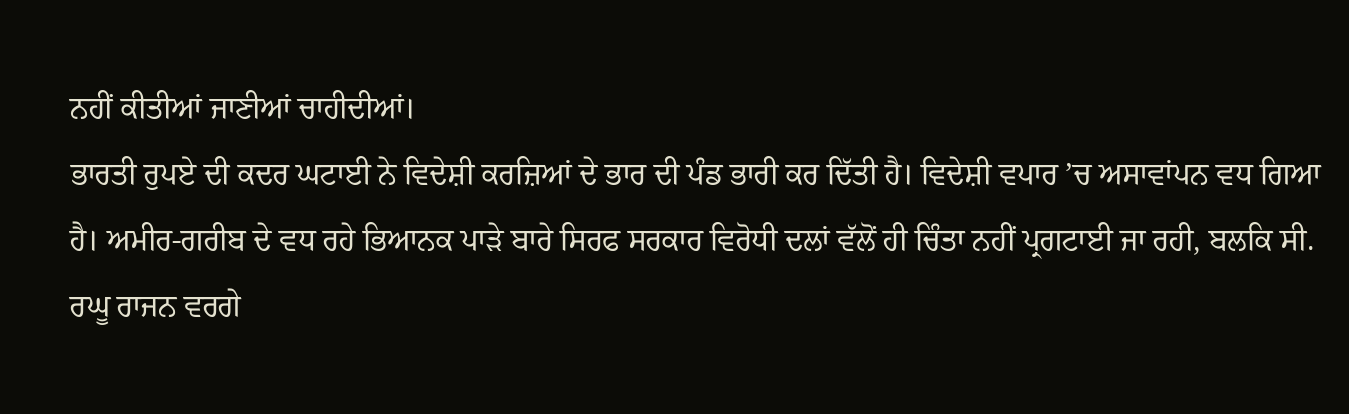ਨਹੀਂ ਕੀਤੀਆਂ ਜਾਣੀਆਂ ਚਾਹੀਦੀਆਂ।
ਭਾਰਤੀ ਰੁਪਏ ਦੀ ਕਦਰ ਘਟਾਈ ਨੇ ਵਿਦੇਸ਼ੀ ਕਰਜ਼ਿਆਂ ਦੇ ਭਾਰ ਦੀ ਪੰਡ ਭਾਰੀ ਕਰ ਦਿੱਤੀ ਹੈ। ਵਿਦੇਸ਼ੀ ਵਪਾਰ ’ਚ ਅਸਾਵਾਂਪਨ ਵਧ ਗਿਆ ਹੈ। ਅਮੀਰ-ਗਰੀਬ ਦੇ ਵਧ ਰਹੇ ਭਿਆਨਕ ਪਾੜੇ ਬਾਰੇ ਸਿਰਫ ਸਰਕਾਰ ਵਿਰੋਧੀ ਦਲਾਂ ਵੱਲੋਂ ਹੀ ਚਿੰਤਾ ਨਹੀਂ ਪ੍ਰਗਟਾਈ ਜਾ ਰਹੀ, ਬਲਕਿ ਸੀ. ਰਘੂ ਰਾਜਨ ਵਰਗੇ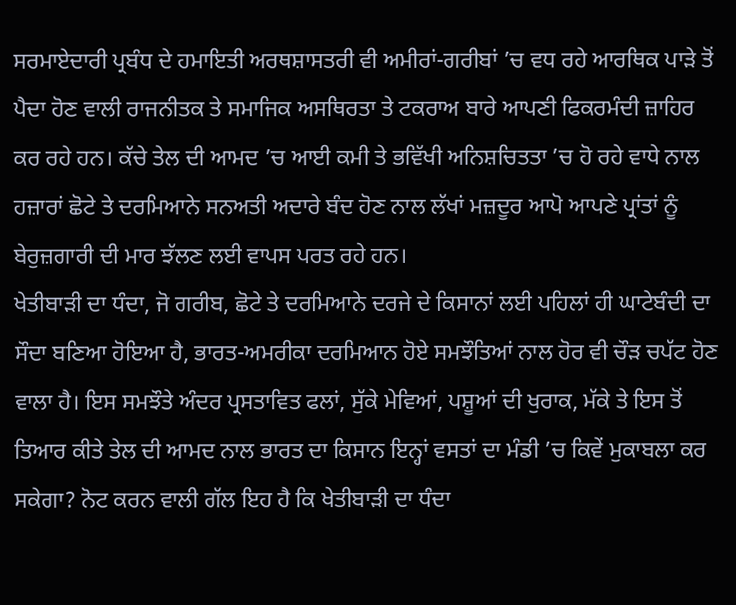ਸਰਮਾਏਦਾਰੀ ਪ੍ਰਬੰਧ ਦੇ ਹਮਾਇਤੀ ਅਰਥਸ਼ਾਸਤਰੀ ਵੀ ਅਮੀਰਾਂ-ਗਰੀਬਾਂ ’ਚ ਵਧ ਰਹੇ ਆਰਥਿਕ ਪਾੜੇ ਤੋਂ ਪੈਦਾ ਹੋਣ ਵਾਲੀ ਰਾਜਨੀਤਕ ਤੇ ਸਮਾਜਿਕ ਅਸਥਿਰਤਾ ਤੇ ਟਕਰਾਅ ਬਾਰੇ ਆਪਣੀ ਫਿਕਰਮੰਦੀ ਜ਼ਾਹਿਰ ਕਰ ਰਹੇ ਹਨ। ਕੱਚੇ ਤੇਲ ਦੀ ਆਮਦ ’ਚ ਆਈ ਕਮੀ ਤੇ ਭਵਿੱਖੀ ਅਨਿਸ਼ਚਿਤਤਾ ’ਚ ਹੋ ਰਹੇ ਵਾਧੇ ਨਾਲ ਹਜ਼ਾਰਾਂ ਛੋਟੇ ਤੇ ਦਰਮਿਆਨੇ ਸਨਅਤੀ ਅਦਾਰੇ ਬੰਦ ਹੋਣ ਨਾਲ ਲੱਖਾਂ ਮਜ਼ਦੂਰ ਆਪੋ ਆਪਣੇ ਪ੍ਰਾਂਤਾਂ ਨੂੰ ਬੇਰੁਜ਼ਗਾਰੀ ਦੀ ਮਾਰ ਝੱਲਣ ਲਈ ਵਾਪਸ ਪਰਤ ਰਹੇ ਹਨ।
ਖੇਤੀਬਾੜੀ ਦਾ ਧੰਦਾ, ਜੋ ਗਰੀਬ, ਛੋਟੇ ਤੇ ਦਰਮਿਆਨੇ ਦਰਜੇ ਦੇ ਕਿਸਾਨਾਂ ਲਈ ਪਹਿਲਾਂ ਹੀ ਘਾਟੇਬੰਦੀ ਦਾ ਸੌਦਾ ਬਣਿਆ ਹੋਇਆ ਹੈ, ਭਾਰਤ-ਅਮਰੀਕਾ ਦਰਮਿਆਨ ਹੋਏ ਸਮਝੌਤਿਆਂ ਨਾਲ ਹੋਰ ਵੀ ਚੌੜ ਚਪੱਟ ਹੋਣ ਵਾਲਾ ਹੈ। ਇਸ ਸਮਝੌਤੇ ਅੰਦਰ ਪ੍ਰਸਤਾਵਿਤ ਫਲਾਂ, ਸੁੱਕੇ ਮੇਵਿਆਂ, ਪਸ਼ੂਆਂ ਦੀ ਖੁਰਾਕ, ਮੱਕੇ ਤੇ ਇਸ ਤੋਂ ਤਿਆਰ ਕੀਤੇ ਤੇਲ ਦੀ ਆਮਦ ਨਾਲ ਭਾਰਤ ਦਾ ਕਿਸਾਨ ਇਨ੍ਹਾਂ ਵਸਤਾਂ ਦਾ ਮੰਡੀ ’ਚ ਕਿਵੇਂ ਮੁਕਾਬਲਾ ਕਰ ਸਕੇਗਾ? ਨੋਟ ਕਰਨ ਵਾਲੀ ਗੱਲ ਇਹ ਹੈ ਕਿ ਖੇਤੀਬਾੜੀ ਦਾ ਧੰਦਾ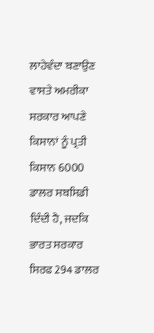ਲਾਹੇਵੰਦਾ ਬਣਾਉਣ ਵਾਸਤੇ ਅਮਰੀਕਾ ਸਰਕਾਰ ਆਪਣੇ ਕਿਸਾਨਾਂ ਨੂੰ ਪ੍ਰਤੀ ਕਿਸਾਨ 6000 ਡਾਲਰ ਸਬਸਿਡੀ ਦਿੰਦੀ ਹੈ, ਜਦਕਿ ਭਾਰਤ ਸਰਕਾਰ ਸਿਰਫ 294 ਡਾਲਰ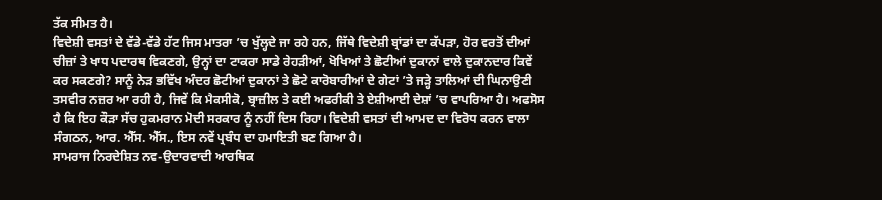ਤੱਕ ਸੀਮਤ ਹੈ।
ਵਿਦੇਸ਼ੀ ਵਸਤਾਂ ਦੇ ਵੱਡੇ-ਵੱਡੇ ਹੱਟ ਜਿਸ ਮਾਤਰਾ ’ਚ ਖੁੱਲ੍ਹਦੇ ਜਾ ਰਹੇ ਹਨ, ਜਿੱਥੇ ਵਿਦੇਸ਼ੀ ਬ੍ਰਾਂਡਾਂ ਦਾ ਕੱਪੜਾ, ਹੋਰ ਵਰਤੋਂ ਦੀਆਂ ਚੀਜ਼ਾਂ ਤੇ ਖਾਧ ਪਦਾਰਥ ਵਿਕਣਗੇ, ਉਨ੍ਹਾਂ ਦਾ ਟਾਕਰਾ ਸਾਡੇ ਰੇਹੜੀਆਂ, ਖੋਖਿਆਂ ਤੇ ਛੋਟੀਆਂ ਦੁਕਾਨਾਂ ਵਾਲੇ ਦੁਕਾਨਦਾਰ ਕਿਵੇਂ ਕਰ ਸਕਣਗੇ? ਸਾਨੂੰ ਨੇੜ ਭਵਿੱਖ ਅੰਦਰ ਛੋਟੀਆਂ ਦੁਕਾਨਾਂ ਤੇ ਛੋਟੇ ਕਾਰੋਬਾਰੀਆਂ ਦੇ ਗੇਟਾਂ ’ਤੇ ਜੜ੍ਹੇ ਤਾਲਿਆਂ ਦੀ ਘਿਨਾਉਣੀ ਤਸਵੀਰ ਨਜ਼ਰ ਆ ਰਹੀ ਹੈ, ਜਿਵੇਂ ਕਿ ਮੈਕਸੀਕੋ, ਬ੍ਰਾਜ਼ੀਲ ਤੇ ਕਈ ਅਫਰੀਕੀ ਤੇ ਏਸ਼ੀਆਈ ਦੇਸ਼ਾਂ ’ਚ ਵਾਪਰਿਆ ਹੈ। ਅਫਸੋਸ ਹੈ ਕਿ ਇਹ ਕੌੜਾ ਸੱਚ ਹੁਕਮਰਾਨ ਮੋਦੀ ਸਰਕਾਰ ਨੂੰ ਨਹੀਂ ਦਿਸ ਰਿਹਾ। ਵਿਦੇਸ਼ੀ ਵਸਤਾਂ ਦੀ ਆਮਦ ਦਾ ਵਿਰੋਧ ਕਰਨ ਵਾਲਾ ਸੰਗਠਨ, ਆਰ. ਐੱਸ. ਐੱਸ., ਇਸ ਨਵੇਂ ਪ੍ਰਬੰਧ ਦਾ ਹਮਾਇਤੀ ਬਣ ਗਿਆ ਹੈ।
ਸਾਮਰਾਜ ਨਿਰਦੇਸ਼ਿਤ ਨਵ-ਉਦਾਰਵਾਦੀ ਆਰਥਿਕ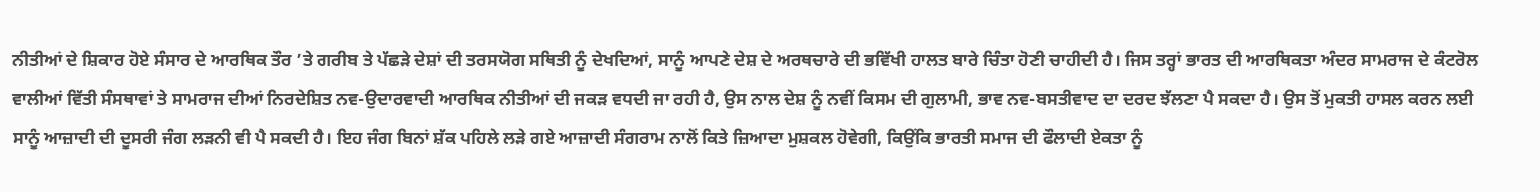ਨੀਤੀਆਂ ਦੇ ਸ਼ਿਕਾਰ ਹੋਏ ਸੰਸਾਰ ਦੇ ਆਰਥਿਕ ਤੌਰ ’ਤੇ ਗਰੀਬ ਤੇ ਪੱਛੜੇ ਦੇਸ਼ਾਂ ਦੀ ਤਰਸਯੋਗ ਸਥਿਤੀ ਨੂੰ ਦੇਖਦਿਆਂ, ਸਾਨੂੰ ਆਪਣੇ ਦੇਸ਼ ਦੇ ਅਰਥਚਾਰੇ ਦੀ ਭਵਿੱਖੀ ਹਾਲਤ ਬਾਰੇ ਚਿੰਤਾ ਹੋਣੀ ਚਾਹੀਦੀ ਹੈ। ਜਿਸ ਤਰ੍ਹਾਂ ਭਾਰਤ ਦੀ ਆਰਥਿਕਤਾ ਅੰਦਰ ਸਾਮਰਾਜ ਦੇ ਕੰਟਰੋਲ ਵਾਲੀਆਂ ਵਿੱਤੀ ਸੰਸਥਾਵਾਂ ਤੇ ਸਾਮਰਾਜ ਦੀਆਂ ਨਿਰਦੇਸ਼ਿਤ ਨਵ-ਉਦਾਰਵਾਦੀ ਆਰਥਿਕ ਨੀਤੀਆਂ ਦੀ ਜਕੜ ਵਧਦੀ ਜਾ ਰਹੀ ਹੈ, ਉਸ ਨਾਲ ਦੇਸ਼ ਨੂੰ ਨਵੀਂ ਕਿਸਮ ਦੀ ਗੁਲਾਮੀ, ਭਾਵ ਨਵ-ਬਸਤੀਵਾਦ ਦਾ ਦਰਦ ਝੱਲਣਾ ਪੈ ਸਕਦਾ ਹੈ। ਉਸ ਤੋਂ ਮੁਕਤੀ ਹਾਸਲ ਕਰਨ ਲਈ ਸਾਨੂੰ ਆਜ਼ਾਦੀ ਦੀ ਦੂਸਰੀ ਜੰਗ ਲੜਨੀ ਵੀ ਪੈ ਸਕਦੀ ਹੈ। ਇਹ ਜੰਗ ਬਿਨਾਂ ਸ਼ੱਕ ਪਹਿਲੇ ਲੜੇ ਗਏ ਆਜ਼ਾਦੀ ਸੰਗਰਾਮ ਨਾਲੋਂ ਕਿਤੇ ਜ਼ਿਆਦਾ ਮੁਸ਼ਕਲ ਹੋਵੇਗੀ, ਕਿਉਂਕਿ ਭਾਰਤੀ ਸਮਾਜ ਦੀ ਫੌਲਾਦੀ ਏਕਤਾ ਨੂੰ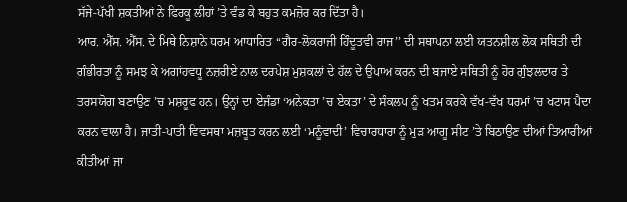ਸੱਜੇ-ਪੱਖੀ ਸ਼ਕਤੀਆਂ ਨੇ ਫਿਰਕੂ ਲੀਹਾਂ ’ਤੇ ਵੰਡ ਕੇ ਬਹੁਤ ਕਮਜ਼ੋਰ ਕਰ ਦਿੱਤਾ ਹੈ।
ਆਰ. ਐੱਸ. ਐੱਸ. ਦੇ ਮਿਥੇ ਨਿਸ਼ਾਨੇ ਧਰਮ ਆਧਾਰਿਤ ‘‘ਗੈਰ-ਲੋਕਰਾਜੀ ਹਿੰਦੂਤਵੀ ਰਾਜ’’ ਦੀ ਸਥਾਪਨਾ ਲਈ ਯਤਨਸ਼ੀਲ ਲੋਕ ਸਥਿਤੀ ਦੀ ਗੰਭੀਰਤਾ ਨੂੰ ਸਮਝ ਕੇ ਅਗਾਂਹਵਧੂ ਨਜ਼ਰੀਏ ਨਾਲ ਦਰਪੇਸ਼ ਮੁਸ਼ਕਲਾਂ ਦੇ ਹੱਲ ਦੇ ਉਪਾਅ ਕਰਨ ਦੀ ਬਜਾਏ ਸਥਿਤੀ ਨੂੰ ਹੋਰ ਗੁੰਝਲਦਾਰ ਤੇ ਤਰਸਯੋਗ ਬਣਾਉਣ ’ਚ ਮਸ਼ਰੂਫ ਹਨ। ਉਨ੍ਹਾਂ ਦਾ ਏਜੰਡਾ ‘ਅਨੇਕਤਾ ’ਚ ਏਕਤਾ’ ਦੇ ਸੰਕਲਪ ਨੂੰ ਖਤਮ ਕਰਕੇ ਵੱਖ-ਵੱਖ ਧਰਮਾਂ ’ਚ ਖਟਾਸ ਪੈਦਾ ਕਰਨ ਵਾਲਾ ਹੈ। ਜਾਤੀ-ਪਾਤੀ ਵਿਵਸਥਾ ਮਜ਼ਬੂਤ ਕਰਨ ਲਈ ‘ਮਨੂੰਵਾਦੀ’ ਵਿਚਾਰਧਾਰਾ ਨੂੰ ਮੁੜ ਆਗੂ ਸੀਟ ’ਤੇ ਬਿਠਾਉਣ ਦੀਆਂ ਤਿਆਰੀਆਂ ਕੀਤੀਆਂ ਜਾ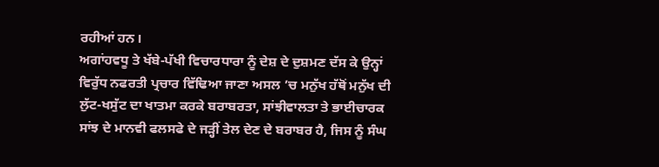ਰਹੀਆਂ ਹਨ।
ਅਗਾਂਹਵਧੂ ਤੇ ਖੱਬੇ-ਪੱਖੀ ਵਿਚਾਰਧਾਰਾ ਨੂੰ ਦੇਸ਼ ਦੇ ਦੁਸ਼ਮਣ ਦੱਸ ਕੇ ਉਨ੍ਹਾਂ ਵਿਰੁੱਧ ਨਫਰਤੀ ਪ੍ਰਚਾਰ ਵਿੱਢਿਆ ਜਾਣਾ ਅਸਲ ’ਚ ਮਨੁੱਖ ਹੱਥੋਂ ਮਨੁੱਖ ਦੀ ਲੁੱਟ-ਖਸੁੱਟ ਦਾ ਖਾਤਮਾ ਕਰਕੇ ਬਰਾਬਰਤਾ, ਸਾਂਝੀਵਾਲਤਾ ਤੇ ਭਾਈਚਾਰਕ ਸਾਂਝ ਦੇ ਮਾਨਵੀ ਫਲਸਫੇ ਦੇ ਜੜ੍ਹੀਂ ਤੇਲ ਦੇਣ ਦੇ ਬਰਾਬਰ ਹੈ, ਜਿਸ ਨੂੰ ਸੰਘ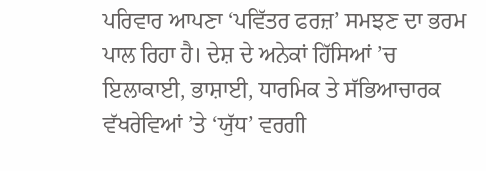ਪਰਿਵਾਰ ਆਪਣਾ ‘ਪਵਿੱਤਰ ਫਰਜ਼’ ਸਮਝਣ ਦਾ ਭਰਮ ਪਾਲ ਰਿਹਾ ਹੈ। ਦੇਸ਼ ਦੇ ਅਨੇਕਾਂ ਹਿੱਸਿਆਂ ’ਚ ਇਲਾਕਾਈ, ਭਾਸ਼ਾਈ, ਧਾਰਮਿਕ ਤੇ ਸੱਭਿਆਚਾਰਕ ਵੱਖਰੇਵਿਆਂ ’ਤੇ ‘ਯੁੱਧ’ ਵਰਗੀ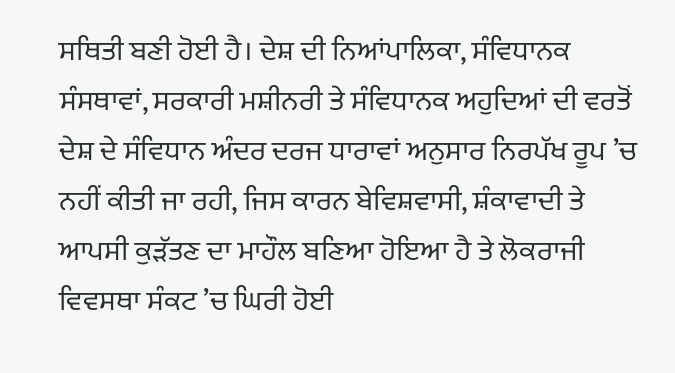ਸਥਿਤੀ ਬਣੀ ਹੋਈ ਹੈ। ਦੇਸ਼ ਦੀ ਨਿਆਂਪਾਲਿਕਾ, ਸੰਵਿਧਾਨਕ ਸੰਸਥਾਵਾਂ, ਸਰਕਾਰੀ ਮਸ਼ੀਨਰੀ ਤੇ ਸੰਵਿਧਾਨਕ ਅਹੁਦਿਆਂ ਦੀ ਵਰਤੋਂ ਦੇਸ਼ ਦੇ ਸੰਵਿਧਾਨ ਅੰਦਰ ਦਰਜ ਧਾਰਾਵਾਂ ਅਨੁਸਾਰ ਨਿਰਪੱਖ ਰੂਪ ’ਚ ਨਹੀਂ ਕੀਤੀ ਜਾ ਰਹੀ, ਜਿਸ ਕਾਰਨ ਬੇਵਿਸ਼ਵਾਸੀ, ਸ਼ੰਕਾਵਾਦੀ ਤੇ ਆਪਸੀ ਕੁੜੱਤਣ ਦਾ ਮਾਹੌਲ ਬਣਿਆ ਹੋਇਆ ਹੈ ਤੇ ਲੋਕਰਾਜੀ ਵਿਵਸਥਾ ਸੰਕਟ ’ਚ ਘਿਰੀ ਹੋਈ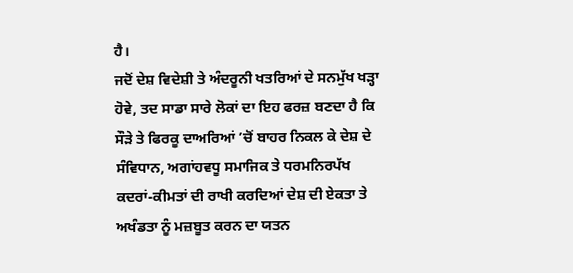ਹੈ।
ਜਦੋਂ ਦੇਸ਼ ਵਿਦੇਸ਼ੀ ਤੇ ਅੰਦਰੂਨੀ ਖਤਰਿਆਂ ਦੇ ਸਨਮੁੱਖ ਖੜ੍ਹਾ ਹੋਵੇ, ਤਦ ਸਾਡਾ ਸਾਰੇ ਲੋਕਾਂ ਦਾ ਇਹ ਫਰਜ਼ ਬਣਦਾ ਹੈ ਕਿ ਸੌੜੇ ਤੇ ਫਿਰਕੂ ਦਾਅਰਿਆਂ ’ਚੋਂ ਬਾਹਰ ਨਿਕਲ ਕੇ ਦੇਸ਼ ਦੇ ਸੰਵਿਧਾਨ, ਅਗਾਂਹਵਧੂ ਸਮਾਜਿਕ ਤੇ ਧਰਮਨਿਰਪੱਖ ਕਦਰਾਂ-ਕੀਮਤਾਂ ਦੀ ਰਾਖੀ ਕਰਦਿਆਂ ਦੇਸ਼ ਦੀ ਏਕਤਾ ਤੇ ਅਖੰਡਤਾ ਨੂੰ ਮਜ਼ਬੂਤ ਕਰਨ ਦਾ ਯਤਨ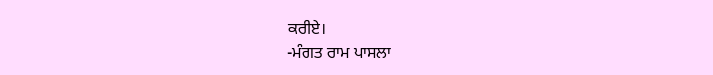ਕਰੀਏ।
-ਮੰਗਤ ਰਾਮ ਪਾਸਲਾ